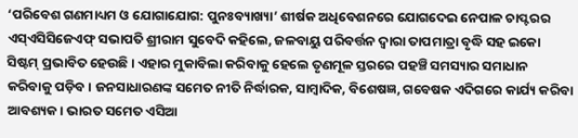‘ପରିବେଶ ଗଣମାଧ୍ୟମ ଓ ଯୋଗାଯୋଗ: ପୁନଃବ୍ୟାଖ୍ୟା’ ଶୀର୍ଷକ ଅଧିବେଶନରେ ଯୋଗଦେଇ ନେପାଳ ଚାପ୍ଟରର ଏସ୍ଏସିସିଜେଏଫ୍ ସଭାପତି ଶ୍ରୀରାମ ସୁବେଦି କହିଲେ, ଜଳବାୟୁ ପରିବର୍ତ୍ତନ ଦ୍ବାରା ତାପମାତ୍ରା ବୃଦ୍ଧି ସହ ଇକୋ ସିଷ୍ଟମ୍ ପ୍ରଭାବିତ ହେଉଛି। ଏହାର ମୁକାବିଲା କରିବାକୁ ହେଲେ ତୃଣମୂଳ ସ୍ତରରେ ପହଞ୍ଚି ସମସ୍ୟାର ସମାଧାନ କରିବାକୁ ପଡ଼ିବ। ଜନସାଧାରଣଙ୍କ ସମେତ ନୀତି ନିର୍ଦ୍ଧାରକ, ସାମ୍ବାଦିକ, ବିଶେଷଜ୍ଞ, ଗବେଷକ ଏଦିଗରେ କାର୍ଯ୍ୟ କରିବା ଆବଶ୍ୟକ। ଭାରତ ସମେତ ଏସିଆ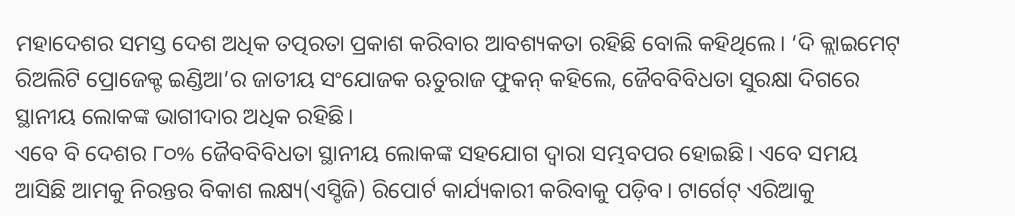ମହାଦେଶର ସମସ୍ତ ଦେଶ ଅଧିକ ତତ୍ପରତା ପ୍ରକାଶ କରିବାର ଆବଶ୍ୟକତା ରହିଛି ବୋଲି କହିଥିଲେ। ‘ଦି କ୍ଲାଇମେଟ୍ ରିଅଲିଟି ପ୍ରୋଜେକ୍ଟ ଇଣ୍ଡିଆ’ର ଜାତୀୟ ସଂଯୋଜକ ଋତୁରାଜ ଫୁକନ୍ କହିଲେ, ଜୈବବିବିଧତା ସୁରକ୍ଷା ଦିଗରେ ସ୍ଥାନୀୟ ଲୋକଙ୍କ ଭାଗୀଦାର ଅଧିକ ରହିଛି।
ଏବେ ବି ଦେଶର ୮୦% ଜୈବବିବିଧତା ସ୍ଥାନୀୟ ଲୋକଙ୍କ ସହଯୋଗ ଦ୍ବାରା ସମ୍ଭବପର ହୋଇଛି। ଏବେ ସମୟ ଆସିଛି ଆମକୁ ନିରନ୍ତର ବିକାଶ ଲକ୍ଷ୍ୟ(ଏସ୍ଡିଜି) ରିପୋର୍ଟ କାର୍ଯ୍ୟକାରୀ କରିବାକୁ ପଡ଼ିବ। ଟାର୍ଗେଟ୍ ଏରିଆକୁ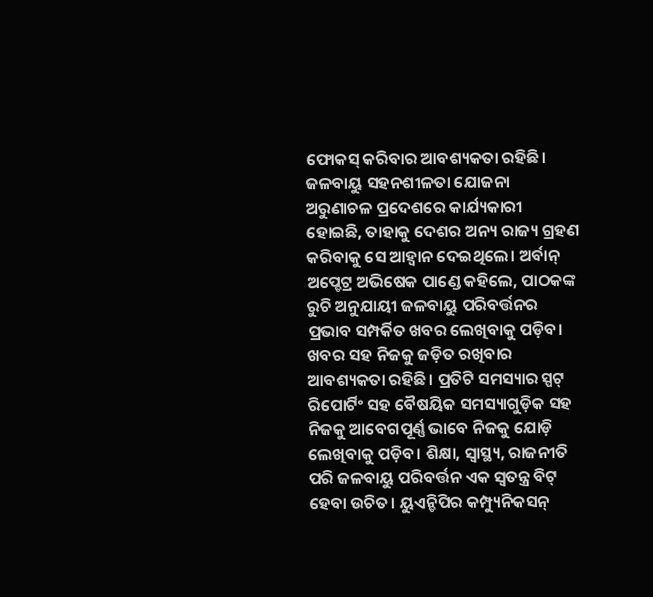ଫୋକସ୍ କରିବାର ଆବଶ୍ୟକତା ରହିଛି। ଜଳବାୟୁ ସହନଶୀଳତା ଯୋଜନା ଅରୁଣାଚଳ ପ୍ରଦେଶରେ କାର୍ଯ୍ୟକାରୀ ହୋଇଛି, ତାହାକୁ ଦେଶର ଅନ୍ୟ ରାଜ୍ୟ ଗ୍ରହଣ କରିବାକୁ ସେ ଆହ୍ବାନ ଦେଇଥିଲେ। ଅର୍ବାନ୍ ଅପ୍ଡେଟ୍ର ଅଭିଷେକ ପାଣ୍ଡେ କହିଲେ, ପାଠକଙ୍କ ରୁଚି ଅନୁଯାୟୀ ଜଳବାୟୁ ପରିବର୍ତ୍ତନର ପ୍ରଭାବ ସମ୍ପର୍କିତ ଖବର ଲେଖିବାକୁ ପଡ଼ିବ। ଖବର ସହ ନିଜକୁ ଜଡ଼ିତ ରଖିବାର ଆବଶ୍ୟକତା ରହିଛି। ପ୍ରତିଟି ସମସ୍ୟାର ସ୍ପଟ୍ ରିପୋର୍ଟିଂ ସହ ବୈଷୟିକ ସମସ୍ୟାଗୁଡ଼ିକ ସହ ନିଜକୁ ଆବେଗପୂର୍ଣ୍ଣ ଭାବେ ନିଜକୁ ଯୋଡ଼ି ଲେଖିବାକୁ ପଡ଼ିବ। ଶିକ୍ଷା, ସ୍ବାସ୍ଥ୍ୟ, ରାଜନୀତି ପରି ଜଳବାୟୁ ପରିବର୍ତ୍ତନ ଏକ ସ୍ବତନ୍ତ୍ର ବିଟ୍ ହେବା ଉଚିତ। ୟୁଏନ୍ଡିପିର କମ୍ପ୍ୟୁନିକସନ୍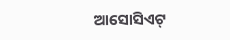ଆସୋସିଏଟ୍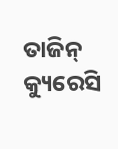ତାଜିନ୍ କ୍ୟୁରେସି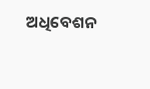ଅଧିବେଶନ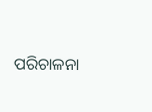ପରିଚାଳନା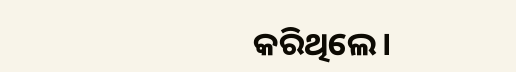କରିଥିଲେ।